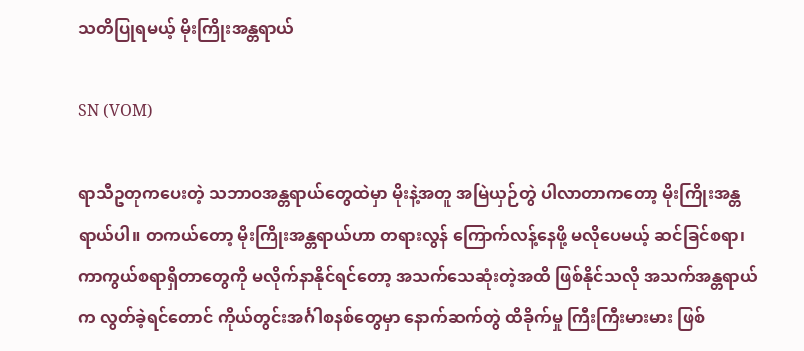သတိပြုရမယ့် မိုးကြိုးအန္တရာယ်

SN (VOM)

ရာသီဥတုကပေးတဲ့ သဘာဝအန္တရာယ်တွေထဲမှာ မိုးနဲ့အတူ အမြဲယှဉ်တွဲ ပါလာတာကတော့ မိုးကြိုးအန္တရာယ်ပါ။ တကယ်တော့ မိုးကြိုးအန္တရာယ်ဟာ တရားလွန် ကြောက်လန့်နေဖို့ မလိုပေမယ့် ဆင်ခြင်စရာ၊ ကာကွယ်စရာရှိတာတွေကို မလိုက်နာနိုင်ရင်တော့ အသက်သေဆုံးတဲ့အထိ ဖြစ်နိုင်သလို အသက်အန္တရာယ်က လွတ်ခဲ့ရင်တောင် ကိုယ်တွင်းအင်္ဂါစနစ်တွေမှာ နောက်ဆက်တွဲ ထိခိုက်မှု ကြီးကြီးမားမား ဖြစ်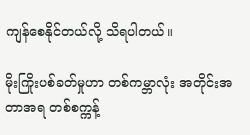ကျန်စေနိုင်တယ်လို့ သိရပါတယ်။

မိုးကြိုးပစ်ခတ်မှုဟာ တစ်ကမ္ဘာလုံး အတိုင်းအတာအရ တစ်စက္ကန့်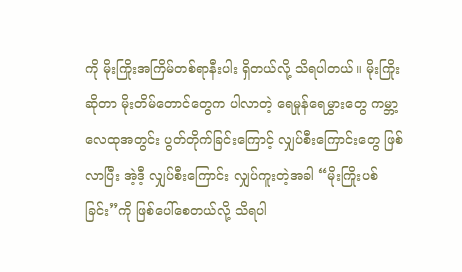ကို မိုးကြိုးအကြိမ်တစ်ရာနီးပါး ရှိတယ်လို့ သိရပါတယ်။ မိုးကြိုးဆိုတာ မိုးတိမ်တောင်တွေက ပါလာတဲ့ ရေမှုန်ရေမွှားတွေ ကမ္ဘာ့လေထုအတွင်း ပွတ်တိုက်ခြင်းကြောင့် လျှပ်စီးကြောင်းတွေ ဖြစ်လာပြီး အဲ့ဒီ့ လျှပ်စီးကြောင်း လျှပ်ကူးတဲ့အခါ “မိုးကြိုးပစ်ခြင်း”ကို ဖြစ်ပေါ်စေတယ်လို့ သိရပါ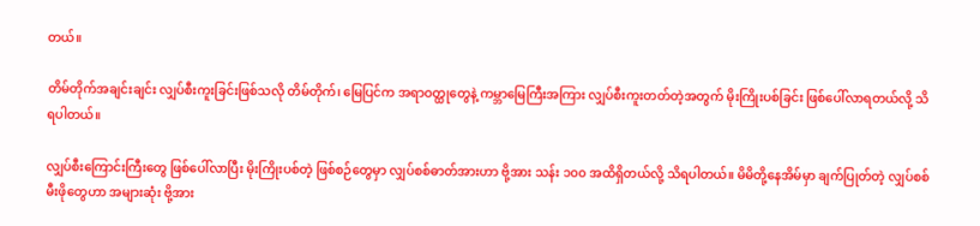တယ်။

တိမ်တိုက်အချင်းချင်း လျှပ်စီးကူးခြင်းဖြစ်သလို တိမ်တိုက်၊ မြေပြင်က အရာဝတ္ထုတွေနဲ့ ကမ္ဘာမြေကြီးအကြား လျှပ်စီးကူးတတ်တဲ့အတွက် မိုးကြိုးပစ်ခြင်း ဖြစ်ပေါ်လာရတယ်လို့ သိရပါတယ်။

လျှပ်စီးကြောင်းကြီးတွေ ဖြစ်ပေါ်လာပြီး မိုးကြိုးပစ်တဲ့ ဖြစ်စဉ်တွေမှာ လျှပ်စစ်ဓာတ်အားဟာ ဗို့အား သန်း ၁၀၀ အထိရှိတယ်လို့ သိရပါတယ်။ မိမိတို့နေအိမ်မှာ ချက်ပြုတ်တဲ့ လျှပ်စစ်မီးဖိုတွေဟာ အများဆုံး ဗို့အား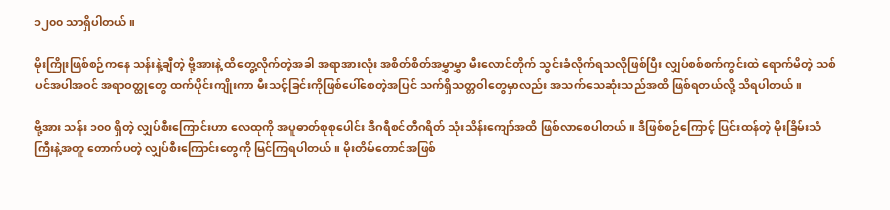၁၂၀၀ သာရှိပါတယ်။

မိုးကြိုးဖြစ်စဉ်ကနေ သန်းနဲ့ချီတဲ့ ဗို့အားနဲ့ ထိတွေ့လိုက်တဲ့အခါ အရာအားလုံး အစိတ်စိတ်အမွှာမွှာ မီးလောင်တိုက် သွင်းခံလိုက်ရသလိုဖြစ်ပြီး လျှပ်စစ်စက်ကွင်းထဲ ရောက်မိတဲ့ သစ်ပင်အပါအဝင် အရာဝတ္ထုတွေ ထက်ပိုင်းကျိုးကာ မီးသင့်ခြင်းကိုဖြစ်ပေါ်စေတဲ့အပြင် သက်ရှိသတ္တဝါတွေမှာလည်း အသက်သေဆုံးသည်အထိ ဖြစ်ရတယ်လို့ သိရပါတယ်။

ဗို့အား သန်း ၁၀၀ ရှိတဲ့ လျှပ်စီးကြောင်းဟာ လေထုကို အပူဓာတ်စုစုပေါင်း ဒီဂရီစင်တီဂရိတ် သုံးသိန်းကျော်အထိ ဖြစ်လာစေပါတယ်။ ဒီဖြစ်စဉ်ကြောင့် ပြင်းထန်တဲ့ မိုးခြိမ်းသံကြီးနဲ့အတူ တောက်ပတဲ့ လျှပ်စီးကြောင်းတွေကို မြင်ကြရပါတယ်။ မိုးတိမ်တောင်အဖြစ်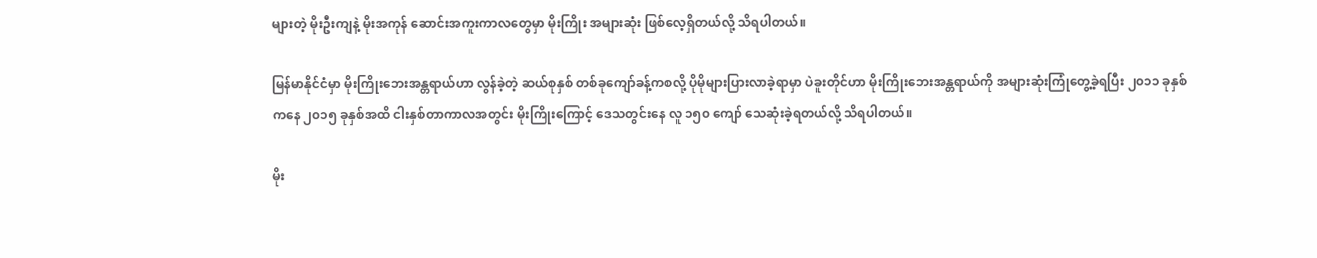များတဲ့ မိုးဦးကျနဲ့ မိုးအကုန် ဆောင်းအကူးကာလတွေမှာ မိုးကြိုး အများဆုံး ဖြစ်လေ့ရှိတယ်လို့ သိရပါတယ်။

မြန်မာနိုင်ငံမှာ မိုးကြိုးဘေးအန္တရာယ်ဟာ လွန်ခဲ့တဲ့ ဆယ်စုနှစ် တစ်ခုကျော်ခန့်ကစလို့ ပိုမိုများပြားလာခဲ့ရာမှာ ပဲခူးတိုင်ဟာ မိုးကြိုးဘေးအန္တရာယ်ကို အများဆုံးကြုံတွေ့ခဲ့ရပြီး ၂၀၁၁ ခုနှစ် ကနေ ၂၀၁၅ ခုနှစ်အထိ ငါးနှစ်တာကာလအတွင်း မိုးကြိုးကြောင့် ဒေသတွင်းနေ လူ ၁၅၀ ကျော် သေဆုံးခဲ့ရတယ်လို့ သိရပါတယ်။

မိုး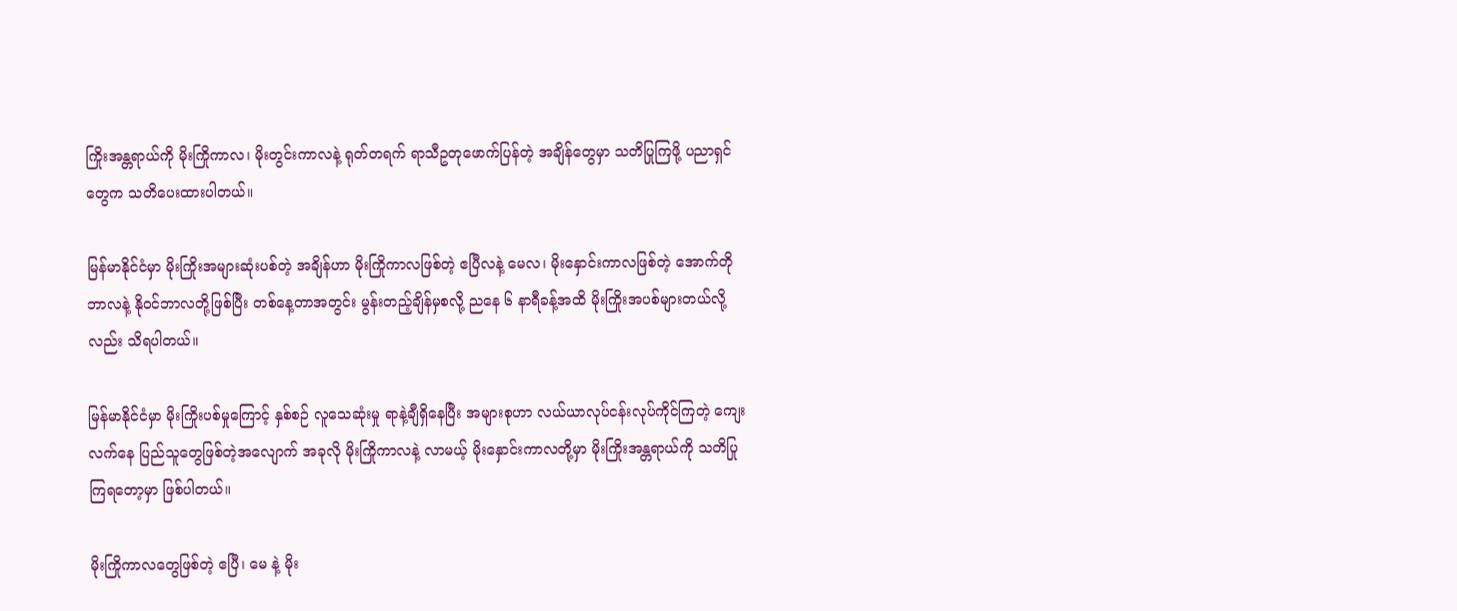ကြိုးအန္တရာယ်ကို မိုးကြိုကာလ၊ မိုးတွင်းကာလနဲ့ ရုတ်တရက် ရာသီဥတုဖောက်ပြန်တဲ့ အချိန်တွေမှာ သတိပြုကြဖို့ ပညာရှင်တွေက သတိပေးထားပါတယ်။

မြန်မာနိုင်ငံမှာ မိုးကြိုးအများဆုံးပစ်တဲ့ အချိန်ဟာ မိုးကြိုကာလဖြစ်တဲ့ ဧပြီလနဲ့ မေလ၊ မိုးနှောင်းကာလဖြစ်တဲ့ အောက်တိုဘာလနဲ့ နိုဝင်ဘာလတို့ဖြစ်ပြီး တစ်နေ့တာအတွင်း မွန်းတည့်ချိန်မှစလို့ ညနေ ၆ နာရီခန့်အထိ မိုးကြိုးအပစ်များတယ်လို့လည်း သိရပါတယ်။

မြန်မာနိုင်ငံမှာ မိုးကြိုးပစ်မှုကြောင့် နှစ်စဉ် လူသေဆုံးမှု ရာနဲ့ချီရှိနေပြီး အများစုဟာ လယ်ယာလုပ်ငန်းလုပ်ကိုင်ကြတဲ့ ကျေးလက်နေ ပြည်သူတွေဖြစ်တဲ့အလျောက် အခုလို မိုးကြိုကာလနဲ့ လာမယ့် မိုးနှောင်းကာလတို့မှာ မိုးကြိုးအန္တရာယ်ကို သတိပြုကြရတော့မှာ ဖြစ်ပါတယ်။

မိုးကြိုကာလတွေဖြစ်တဲ့ ဧပြီ၊ မေ နဲ့ မိုး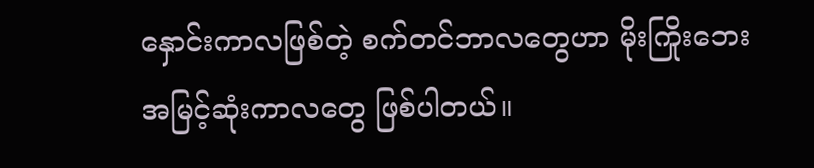နှောင်းကာလဖြစ်တဲ့ စက်တင်ဘာလတွေဟာ မိုးကြိုးဘေး အမြင့်ဆုံးကာလတွေ ဖြစ်ပါတယ်။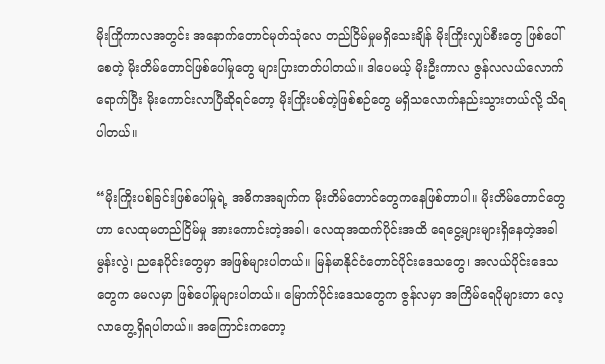မိုးကြိုကာလအတွင်း အနောက်တောင်မုတ်သုံလေ တည်ငြိမ်မှုမရှိသေးချိန် မိုးကြိုးလျှပ်စီးတွေ ဖြစ်ပေါ်စေတဲ့ မိုးတိမ်တောင်ဖြစ်ပေါ်မှုတွေ များပြားတတ်ပါတယ်။ ဒါပေမယ့် မိုးဦးကာလ ဇွန်လလယ်လောက်ရောက်ပြီး မိုးကောင်းလာပြီဆိုရင်တော့ မိုးကြိုးပစ်တဲ့ဖြစ်စဉ်တွေ မရှိသလောက်နည်းသွားတယ်လို့ သိရပါတယ်။

“မိုးကြိုးပစ်ခြင်းဖြစ်ပေါ်မှုရဲ့ အဓိကအချက်က မိုးတိမ်တောင်တွေကနေဖြစ်တာပါ။ မိုးတိမ်တောင်တွေဟာ လေထုမတည်ငြိမ်မှု အားကောင်းတဲ့အခါ၊ လေထုအထက်ပိုင်းအထိ ရေငွေ့များများရှိနေတဲ့အခါ မွန်းလွဲ၊ ညနေပိုင်းတွေမှာ အဖြစ်များပါတယ်။ မြန်မာနိုင်ငံတောင်ပိုင်းဒေသတွေ၊ အလယ်ပိုင်းဒေသတွေက မေလမှာ ဖြစ်ပေါ်မှုများပါတယ်။ မြောက်ပိုင်းဒေသတွေက ဇွန်လမှာ အကြိမ်ရေပိုများတာ လေ့လာတွေ့ရှိရပါတယ်။ အကြောင်းကတော့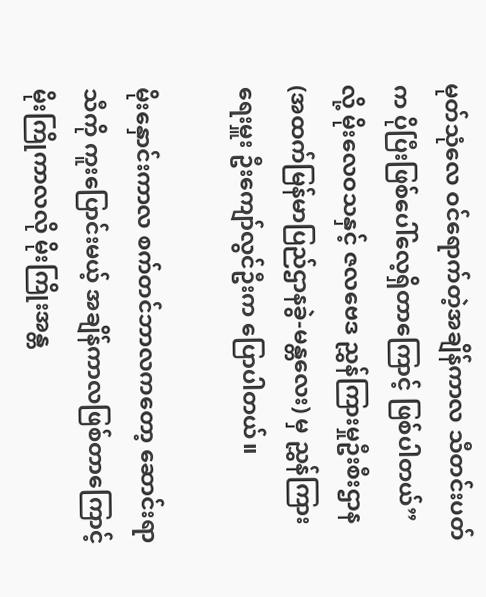မုတ်သုံလေ ဝင်ရောက်တဲ့အချိန်ကာလ သီတင်းပတ်က ပိုပြီးဖြစ်ပေါ်လေ့ရှိတာကြောင့် ဖြစ်ပါတယ်” လို့ မိုးလေဝသနှင့် ဇလဗေဒ ညွှန်ကြားမှုဦးစီးဌာန (အထက်မြန်မာပြည်ဌာနခွဲ-မန္တလေး) မှ ညွှန်ကြားရေးမှူး ဦးကျော်လွင်ဦးက ပြောပါတယ်။

မိုးနှောင်းကာလ စက်တင်ဘာလကတော့ ဆောင်းရာသီကို ကူးပြောင်းမယ့် အချိန်ကာလဖြစ်တာကြောင့် မိုးကြိုကာလလို မိုးကြိုးအန္တ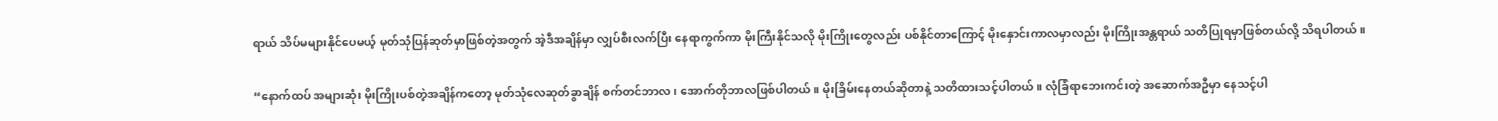ရာယ် သိပ်မများနိုင်ပေမယ့် မုတ်သုံပြန်ဆုတ်မှာဖြစ်တဲ့အတွက် အဲ့ဒီအချိန်မှာ လျှပ်စီးလက်ပြီး နေရာကွက်ကာ မိုးကြီးနိုင်သလို မိုးကြိုးတွေလည်း ပစ်နိုင်တာကြောင့် မိုးနှောင်းကာလမှာလည်း မိုးကြိုးအန္တရာယ် သတိပြုရမှာဖြစ်တယ်လို့ သိရပါတယ်။

“နောက်ထပ် အများဆုံး မိုးကြိုးပစ်တဲ့အချိန်ကတော့ မုတ်သုံလေဆုတ်ခွာချိန် စက်တင်ဘာလ၊ အောက်တိုဘာလဖြစ်ပါတယ်။ မိုးခြိမ်းနေတယ်ဆိုတာနဲ့ သတိထားသင့်ပါတယ်။ လုံခြံရာဘေးကင်းတဲ့ အဆောက်အဦမှာ နေသင့်ပါ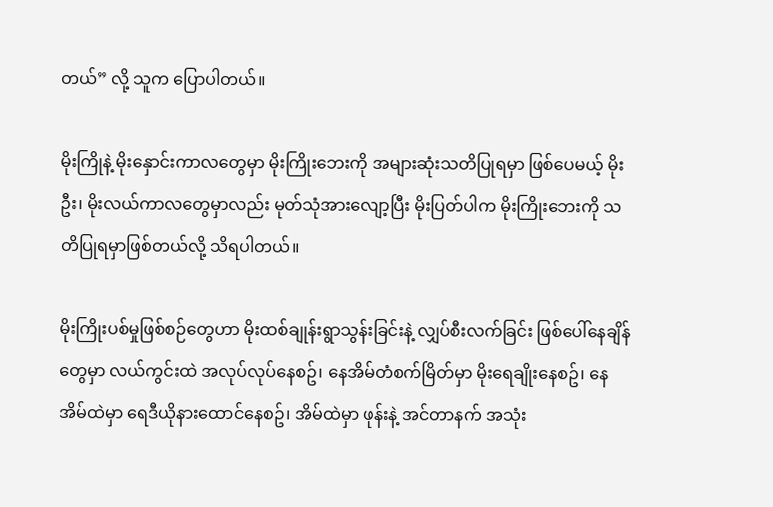တယ်” လို့ သူက ပြောပါတယ်။

မိုးကြိုနဲ့ မိုးနှောင်းကာလတွေမှာ မိုးကြိုးဘေးကို အများဆုံးသတိပြုရမှာ ဖြစ်ပေမယ့် မိုးဦး၊ မိုးလယ်ကာလတွေမှာလည်း မုတ်သုံအားလျော့ပြီး မိုးပြတ်ပါက မိုးကြိုးဘေးကို သတိပြုရမှာဖြစ်တယ်လို့ သိရပါတယ်။

မိုးကြိုးပစ်မှုဖြစ်စဉ်တွေဟာ မိုးထစ်ချုန်းရွာသွန်းခြင်းနဲ့ လျှပ်စီးလက်ခြင်း ဖြစ်ပေါ်နေချိန်တွေမှာ လယ်ကွင်းထဲ အလုပ်လုပ်နေစဥ်၊ နေအိမ်တံစက်မြိတ်မှာ မိုးရေချိုးနေစဥ်၊ နေအိမ်ထဲမှာ ရေဒီယိုနားထောင်နေစဥ်၊ အိမ်ထဲမှာ ဖုန်းနဲ့ အင်တာနက် အသုံး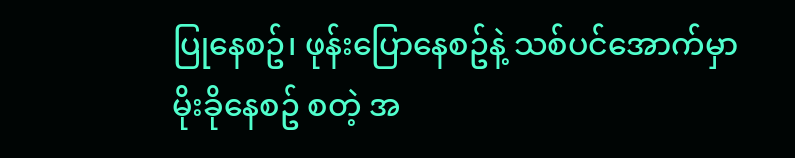ပြုနေစဥ်၊ ဖုန်းပြောနေစဥ်နဲ့ သစ်ပင်အောက်မှာ မိုးခိုနေစဥ် စတဲ့ အ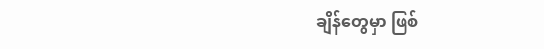ချိန်တွေမှာ ဖြစ်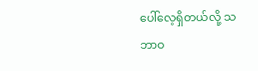ပေါ်လေ့ရှိတယ်လို့ သဘာဝ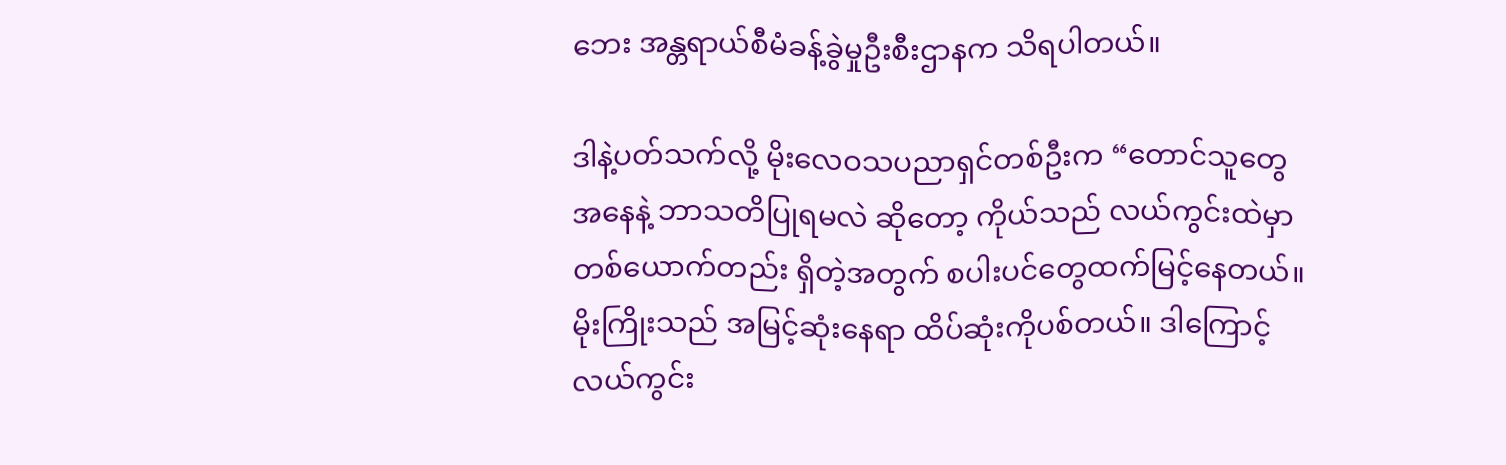ဘေး အန္တရာယ်စီမံခန့်ခွဲမှုဦးစီးဌာနက သိရပါတယ်။

ဒါနဲ့ပတ်သက်လို့ မိုးလေဝသပညာရှင်တစ်ဦးက “တောင်သူတွေအနေနဲ့ ဘာသတိပြုရမလဲ ဆိုတော့ ကိုယ်သည် လယ်ကွင်းထဲမှာ တစ်ယောက်တည်း ရှိတဲ့အတွက် စပါးပင်တွေထက်မြင့်နေတယ်။ မိုးကြိုးသည် အမြင့်ဆုံးနေရာ ထိပ်ဆုံးကိုပစ်တယ်။ ဒါကြောင့် လယ်ကွင်း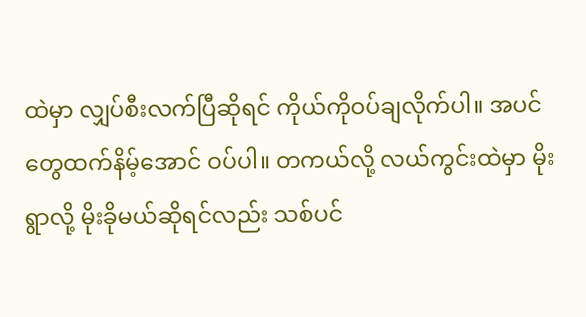ထဲမှာ လျှပ်စီးလက်ပြီဆိုရင် ကိုယ်ကိုဝပ်ချလိုက်ပါ။ အပင်တွေထက်နိမ့်အောင် ဝပ်ပါ။ တကယ်လို့ လယ်ကွင်းထဲမှာ မိုးရွာလို့ မိုးခိုမယ်ဆိုရင်လည်း သစ်ပင်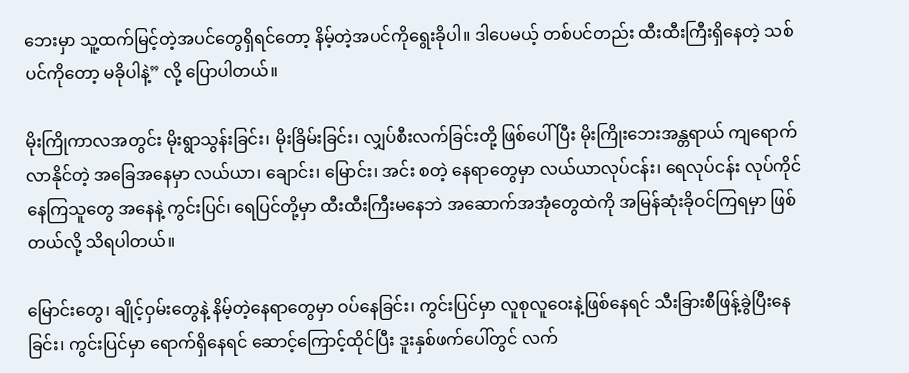ဘေးမှာ သူ့ထက်မြင့်တဲ့အပင်တွေရှိရင်တော့ နိမ့်တဲ့အပင်ကိုရွေးခိုပါ။ ဒါပေမယ့် တစ်ပင်တည်း ထီးထီးကြီးရှိနေတဲ့ သစ်ပင်ကိုတော့ မခိုပါနဲ့” လို့ ပြောပါတယ်။

မိုးကြိုကာလအတွင်း မိုးရွာသွန်းခြင်း၊ မိုးခြိမ်းခြင်း၊ လျှပ်စီးလက်ခြင်းတို့ ဖြစ်ပေါ်ပြီး မိုးကြိုးဘေးအန္တရာယ် ကျရောက်လာနိုင်တဲ့ အခြေအနေမှာ လယ်ယာ၊ ချောင်း၊ မြောင်း၊ အင်း စတဲ့ နေရာတွေမှာ လယ်ယာလုပ်ငန်း၊ ရေလုပ်ငန်း လုပ်ကိုင်နေကြသူတွေ အနေနဲ့ ကွင်းပြင်၊ ရေပြင်တို့မှာ ထီးထီးကြီးမနေဘဲ အဆောက်အအုံတွေထဲကို အမြန်ဆုံးခိုဝင်ကြရမှာ ဖြစ်တယ်လို့ သိရပါတယ်။

မြောင်းတွေ၊ ချိုင့်ဝှမ်းတွေနဲ့ နိမ့်တဲ့နေရာတွေမှာ ဝပ်နေခြင်း၊ ကွင်းပြင်မှာ လူစုလူဝေးနဲ့ဖြစ်နေရင် သီးခြားစီဖြန့်ခွဲပြီးနေခြင်း၊ ကွင်းပြင်မှာ ရောက်ရှိနေရင် ဆောင့်ကြောင့်ထိုင်ပြီး ဒူးနှစ်ဖက်ပေါ်တွင် လက်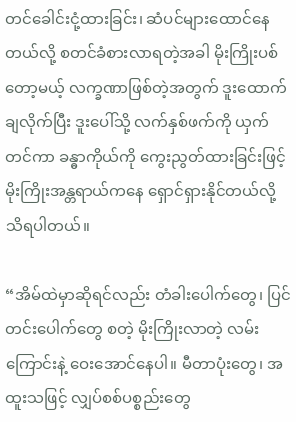တင်ခေါင်းငုံ့ထားခြင်း၊ ဆံပင်များထောင်နေတယ်လို့ စတင်ခံစားလာရတဲ့အခါ မိုးကြိုးပစ်တော့မယ့် လက္ခဏာဖြစ်တဲ့အတွက် ဒူးထောက်ချလိုက်ပြီး ဒူးပေါ်သို့ လက်နှစ်ဖက်ကို ယှက်တင်ကာ ခန္ဓာကိုယ်ကို ကွေးညွတ်ထားခြင်းဖြင့် မိုးကြိုးအန္တရာယ်ကနေ ရှောင်ရှားနိုင်တယ်လို့ သိရပါတယ်။

“အိမ်ထဲမှာဆိုရင်လည်း တံခါးပေါက်တွေ၊ ပြင်တင်းပေါက်တွေ စတဲ့ မိုးကြိုးလာတဲ့ လမ်းကြောင်းနဲ့ ဝေးအောင်နေပါ။ မီတာပုံးတွေ၊ အထူးသဖြင့် လျှပ်စစ်ပစ္စည်းတွေ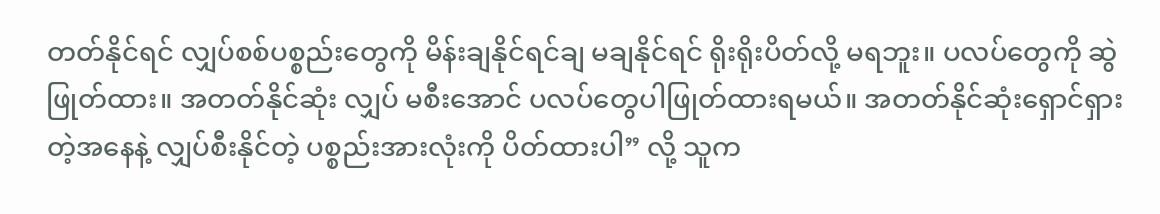တတ်နိုင်ရင် လျှပ်စစ်ပစ္စည်းတွေကို မိန်းချနိုင်ရင်ချ မချနိုင်ရင် ရိုးရိုးပိတ်လို့ မရဘူး။ ပလပ်တွေကို ဆွဲဖြုတ်ထား။ အတတ်နိုင်ဆုံး လျှပ် မစီးအောင် ပလပ်တွေပါဖြုတ်ထားရမယ်။ အတတ်နိုင်ဆုံးရှောင်ရှားတဲ့အနေနဲ့ လျှပ်စီးနိုင်တဲ့ ပစ္စည်းအားလုံးကို ပိတ်ထားပါ” လို့ သူက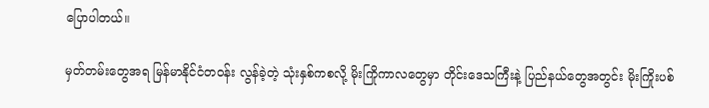ပြောပါတယ်။

မှတ်တမ်းတွေအရ မြန်မာနိုင်ငံတဝန်း လွန်ခဲ့တဲ့ သုံးနှစ်ကစလို့ မိုးကြိုကာလတွေမှာ တိုင်းဒေသကြီးနဲ့ ပြည်နယ်တွေအတွင်း မိုးကြိုးပစ်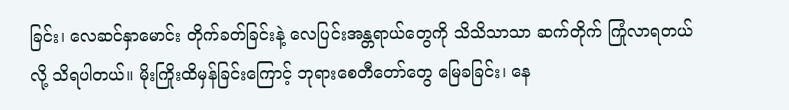ခြင်း၊ လေဆင်နှာမောင်း တိုက်ခတ်ခြင်းနဲ့ လေပြင်းအန္တရာယ်တွေကို သိသိသာသာ ဆက်တိုက် ကြုံလာရတယ်လို့ သိရပါတယ်။ မိုးကြိုးထိမှန်ခြင်းကြောင့် ဘုရားစေတီတော်တွေ မြေခခြင်း၊ နေ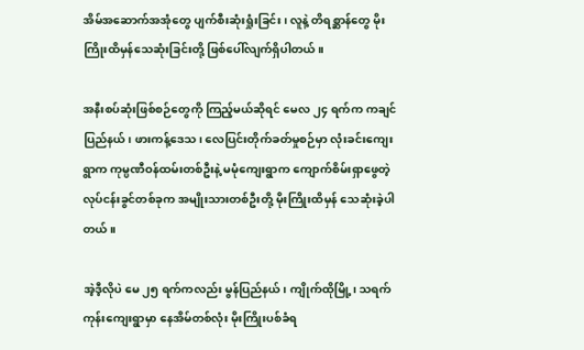အိမ်အဆောက်အအုံတွေ ပျက်စီးဆုံးရှုံးခြင်း၊ လူနဲ့ တိရစ္ဆာန်တွေ မိုးကြိုးထိမှန်သေဆုံးခြင်းတို့ ဖြစ်ပေါ်လျက်ရှိပါတယ်။

အနီးစပ်ဆုံးဖြစ်စဉ်တွေကို ကြည့်မယ်ဆိုရင် မေလ ၂၄ ရက်က ကချင်ပြည်နယ်၊ ဖားကန့်ဒေသ၊ လေပြင်းတိုက်ခတ်မှုစဉ်မှာ လုံးခင်းကျေးရွာက ကုမ္ပဏီဝန်ထမ်းတစ်ဦးနဲ့ မမုံကျေးရွာက ကျောက်စိမ်းရှာဖွေတဲ့ လုပ်ငန်းခွင်တစ်ခုက အမျိုးသားတစ်ဦးတို့ မိုးကြိုးထိမှန် သေဆုံးခဲ့ပါတယ်။

အဲ့ဒီ့လိုပဲ မေ ၂၅ ရက်ကလည်း မွန်ပြည်နယ်၊ ကျိုက်ထိုမြို့၊ သရက်ကုန်းကျေးရွာမှာ နေအိမ်တစ်လုံး မိုးကြိုးပစ်ခံရ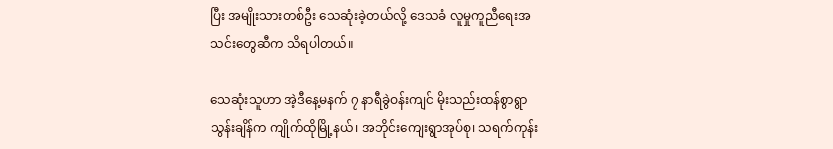ပြီး အမျိုးသားတစ်ဦး သေဆုံးခဲ့တယ်လို့ ဒေသခံ လူမှုကူညီရေးအသင်းတွေဆီက သိရပါတယ်။

သေဆုံးသူဟာ အဲ့ဒီနေ့မနက် ၇ နာရီခွဲဝန်းကျင် မိုးသည်းထန်စွာရွာသွန်းချိန်က ကျိုက်ထိုမြို့နယ်၊ အဘိုင်းကျေးရွာအုပ်စု၊ သရက်ကုန်း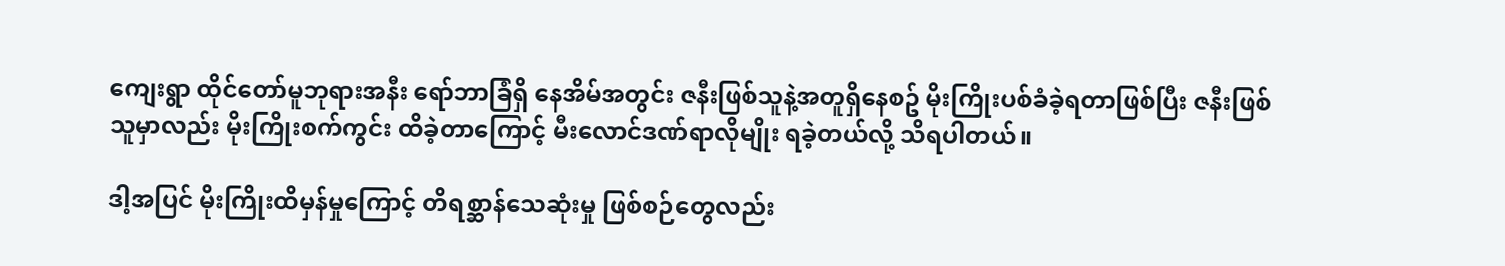ကျေးရွာ ထိုင်တော်မူဘုရားအနီး ရော်ဘာခြံရှိ နေအိမ်အတွင်း ဇနီးဖြစ်သူနဲ့အတူရှိနေစဥ် မိုးကြိုးပစ်ခံခဲ့ရတာဖြစ်ပြီး ဇနီးဖြစ်သူမှာလည်း မိုးကြိုးစက်ကွင်း ထိခဲ့တာကြောင့် မီးလောင်ဒဏ်ရာလိုမျိုး ရခဲ့တယ်လို့ သိရပါတယ်။

ဒါ့အပြင် မိုးကြိုးထိမှန်မှုကြောင့် တိရစ္ဆာန်သေဆုံးမှု ဖြစ်စဉ်တွေလည်း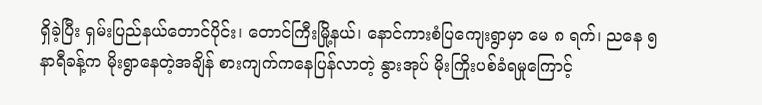ရှိခဲ့ပြီး ရှမ်းပြည်နယ်တောင်ပိုင်း၊ တောင်ကြီးမြို့နယ်၊ နောင်ကားစံပြကျေးရွာမှာ မေ ၈ ရက်၊ ညနေ ၅ နာရီခန့်က မိုးရွာနေတဲ့အချိန် စားကျက်ကနေပြန်လာတဲ့ နွားအုပ် မိုးကြိုးပစ်ခံရမှုကြောင့်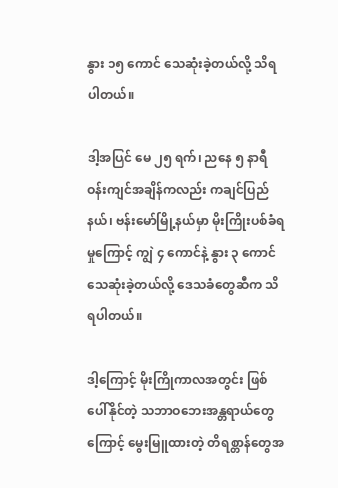နွား ၁၅ ကောင် သေဆုံးခဲ့တယ်လို့ သိရပါတယ်။

ဒါ့အပြင် မေ ၂၅ ရက်၊ ညနေ ၅ နာရီဝန်းကျင်အချိန်ကလည်း ကချင်ပြည်နယ်၊ ဗန်းမော်မြို့နယ်မှာ မိုးကြိုးပစ်ခံရမှုကြောင့် ကျွဲ ၄ ကောင်နဲ့ နွား ၃ ကောင် သေဆုံးခဲ့တယ်လို့ ဒေသခံတွေဆီက သိရပါတယ်။

ဒါ့ကြောင့် မိုးကြိုကာလအတွင်း ဖြစ်ပေါ်နိုင်တဲ့ သဘာဝဘေးအန္တရာယ်တွေကြောင့် မွေးမြူထားတဲ့ တိရစ္တာန်တွေအ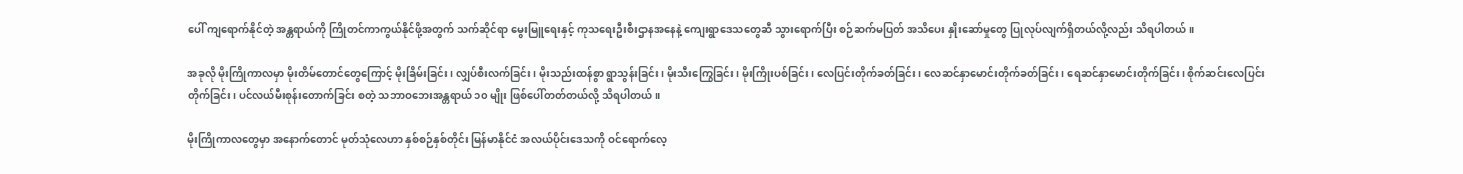ပေါ် ကျရောက်နိုင်တဲ့ အန္တရာယ်ကို ကြိုတင်ကာကွယ်နိုင်ဖို့အတွက် သက်ဆိုင်ရာ မွေးမြူရေးနှင့် ကုသရေးဦးစီးဌာနအနေနဲ့ ကျေးရွာဒေသတွေဆီ သွားရောက်ပြီး စဉ်ဆက်မပြတ် အသိပေး နှိုးဆော်မှုတွေ ပြုလုပ်လျက်ရှိတယ်လို့လည်း သိရပါတယ်။

အခုလို မိုးကြိုကာလမှာ မိုးတိမ်တောင်တွေကြောင့် မိုးခြိမ်းခြင်း၊ လျှပ်စီးလက်ခြင်း၊ မိုးသည်းထန်စွာ ရွာသွန်းခြင်း၊ မိုးသီးကြွေခြင်း၊ မိုးကြိုးပစ်ခြင်း၊ လေပြင်းတိုက်ခတ်ခြင်း၊ လေဆင်နှာမောင်းတိုက်ခတ်ခြင်း၊ ရေဆင်နှာမောင်းတိုက်ခြင်း၊ စိုက်ဆင်းလေပြင်းတိုက်ခြင်း၊ ပင်လယ်မီးစုန်းတောက်ခြင်း စတဲ့ သဘာဝဘေးအန္တရာယ် ၁၀ မျိုး ဖြစ်ပေါ်တတ်တယ်လို့ သိရပါတယ်။

မိုးကြိုကာလတွေမှာ အနောက်တောင် မုတ်သုံလေဟာ နှစ်စဉ်နှစ်တိုင်း မြန်မာနိုင်ငံ အလယ်ပိုင်းဒေသကို ဝင်ရောက်လေ့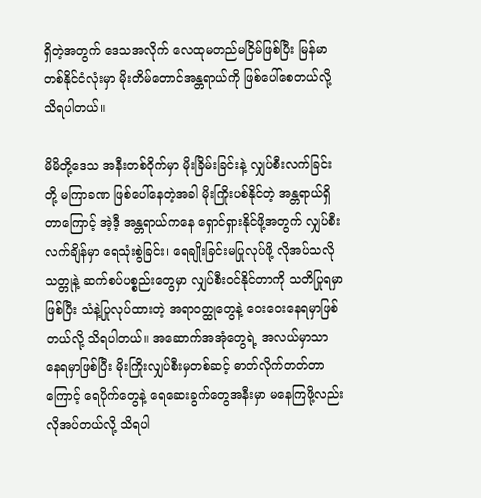ရှိတဲ့အတွက် ဒေသအလိုက် လေထုမတည်မငြိမ်ဖြစ်ပြီး မြန်မာတစ်နိုင်ငံလုံးမှာ မိုးတိမ်တောင်အန္တရာယ်ကို ဖြစ်ပေါ်စေတယ်လို့ သိရပါတယ်။

မိမိတို့ဒေသ အနီးတစ်ဝိုက်မှာ မိုးခြိမ်းခြင်းနဲ့ လျှပ်စီးလက်ခြင်းတို့ မကြာခဏ ဖြစ်ပေါ်နေတဲ့အခါ မိုးကြိုးပစ်နိုင်တဲ့ အန္တရာယ်ရှိတာကြောင့် အဲ့ဒီ့ အန္တရာယ်ကနေ ရှောင်ရှားနိုင်ဖို့အတွက် လျှပ်စီးလက်ချိန်မှာ ရေသုံးစွဲခြင်း၊ ရေချိုးခြင်းမပြုလုပ်ဖို့ လိုအပ်သလို သတ္တုနဲ့ ဆက်စပ်ပစ္စည်းတွေမှာ လျှပ်စီးဝင်နိုင်တာကို သတိပြုရမှာဖြစ်ပြီး သံနဲ့ပြုလုပ်ထားတဲ့ အရာဝတ္ထုတွေနဲ့ ဝေးဝေးနေရမှာဖြစ်တယ်လို့ သိရပါတယ်။ အဆောက်အအုံတွေရဲ့ အလယ်မှာသာ နေရမှာဖြစ်ပြီး မိုးကြိုးလျှပ်စီးမှတစ်ဆင့် ဓာတ်လိုက်တတ်တာကြောင့် ရေပိုက်တွေနဲ့ ရေဆေးခွက်တွေအနီးမှာ မနေကြဖို့လည်း လိုအပ်တယ်လို့ သိရပါ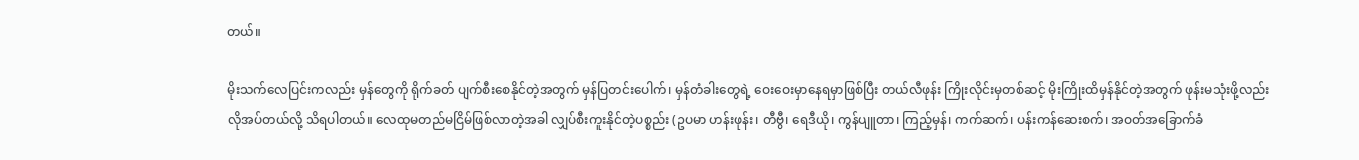တယ်။

မိုးသက်လေပြင်းကလည်း မှန်တွေကို ရိုက်ခတ် ပျက်စီးစေနိုင်တဲ့အတွက် မှန်ပြတင်းပေါက်၊ မှန်တံခါးတွေရဲ့ ဝေးဝေးမှာနေရမှာဖြစ်ပြီး တယ်လီဖုန်း ကြိုးလိုင်းမှတစ်ဆင့် မိုးကြိုးထိမှန်နိုင်တဲ့အတွက် ဖုန်းမသုံးဖို့လည်း လိုအပ်တယ်လို့ သိရပါတယ်။ လေထုမတည်မငြိမ်ဖြစ်လာတဲ့အခါ လျှပ်စီးကူးနိုင်တဲ့ပစ္စည်း (ဥပမာ ဟန်းဖုန်း၊ တီဗွီ၊ ရေဒီယို၊ ကွန်ပျူတာ၊ ကြည့်မှန်၊ ကက်ဆက်၊ ပန်းကန်ဆေးစက်၊ အဝတ်အခြောက်ခံ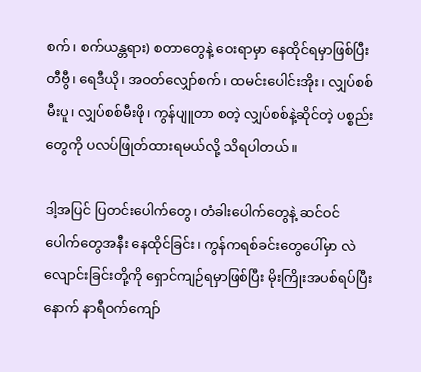စက်၊ စက်ယန္တရား) စတာတွေနဲ့ ဝေးရာမှာ နေထိုင်ရမှာဖြစ်ပြီး တီဗွီ၊ ရေဒီယို၊ အဝတ်လျှော်စက်၊ ထမင်းပေါင်းအိုး၊ လျှပ်စစ်မီးပူ၊ လျှပ်စစ်မီးဖို၊ ကွန်ပျူတာ စတဲ့ လျှပ်စစ်နဲ့ဆိုင်တဲ့ ပစ္စည်းတွေကို ပလပ်ဖြုတ်ထားရမယ်လို့ သိရပါတယ်။

ဒါ့အပြင် ပြတင်းပေါက်တွေ၊ တံခါးပေါက်တွေနဲ့ ဆင်ဝင်ပေါက်တွေအနီး နေထိုင်ခြင်း၊ ကွန်ကရစ်ခင်းတွေပေါ်မှာ လဲလျောင်းခြင်းတို့ကို ရှောင်ကျဉ်ရမှာဖြစ်ပြီး မိုးကြိုးအပစ်ရပ်ပြီးနောက် နာရီဝက်ကျော်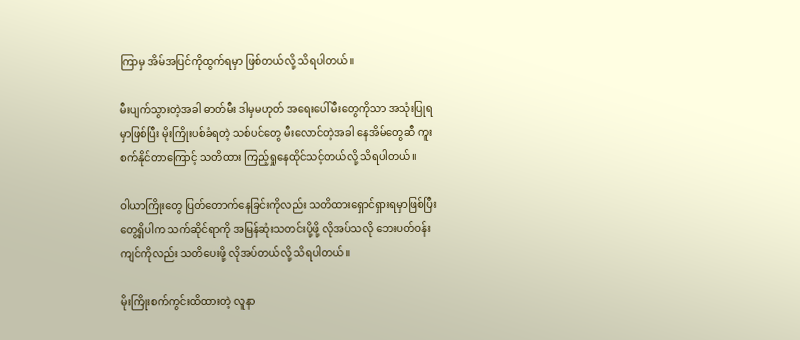ကြာမှ အိမ်အပြင်ကိုထွက်ရမှာ ဖြစ်တယ်လို့ သိရပါတယ်။

မီးပျက်သွားတဲ့အခါ ဓာတ်မီး ဒါမှမဟုတ် အရေးပေါ်မီးတွေကိုသာ အသုံးပြုရမှာဖြစ်ပြီး မိုးကြိုးပစ်ခံရတဲ့ သစ်ပင်တွေ မီးလောင်တဲ့အခါ နေအိမ်တွေဆီ ကူးစက်နိုင်တာကြောင့် သတိထား ကြည့်ရှုနေထိုင်သင့်တယ်လို့ သိရပါတယ်။

ဝါယာကြိုးတွေ ပြတ်တောက်နေခြင်းကိုလည်း သတိထားရှောင်ရှားရမှာဖြစ်ပြီး တွေ့ရှိပါက သက်ဆိုင်ရာကို အမြန်ဆုံးသတင်းပို့ဖို့ လိုအပ်သလို ဘေးပတ်ဝန်းကျင်ကိုလည်း သတိပေးဖို့ လိုအပ်တယ်လို့ သိရပါတယ်။

မိုးကြိုးစက်ကွင်းထိထားတဲ့ လူနာ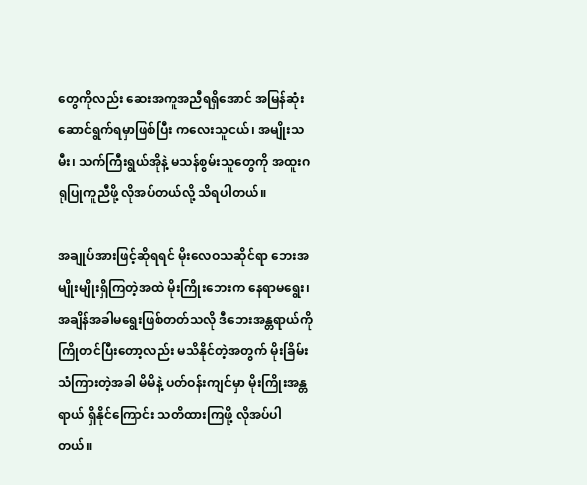တွေကိုလည်း ဆေးအကူအညီရရှိအောင် အမြန်ဆုံး ဆောင်ရွက်ရမှာဖြစ်ပြီး ကလေးသူငယ်၊ အမျိုးသမီး၊ သက်ကြီးရွယ်အိုနဲ့ မသန်စွမ်းသူတွေကို အထူးဂရုပြုကူညီဖို့ လိုအပ်တယ်လို့ သိရပါတယ်။

အချုပ်အားဖြင့်ဆိုရရင် မိုးလေဝသဆိုင်ရာ ဘေးအမျိုးမျိုးရှိကြတဲ့အထဲ မိုးကြိုးဘေးက နေရာမရွေး၊ အချိန်အခါမရွေးဖြစ်တတ်သလို ဒီဘေးအန္တရာယ်ကို ကြိုတင်ပြီးတော့လည်း မသိနိုင်တဲ့အတွက် မိုးခြိမ်းသံကြားတဲ့အခါ မိမိနဲ့ ပတ်ဝန်းကျင်မှာ မိုးကြိုးအန္တရာယ် ရှိနိုင်ကြောင်း သတိထားကြဖို့ လိုအပ်ပါတယ်။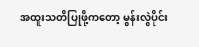အထူးသတိပြုဖို့ကတော့ မွန်းလွဲပိုင်း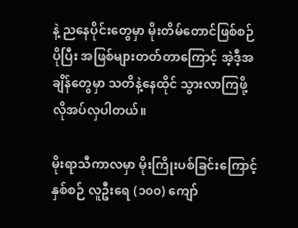နဲ့ ညနေပိုင်းတွေမှာ မိုးတိမ်တောင်ဖြစ်စဉ် ပိုပြီး အဖြစ်များတတ်တာကြောင့် အဲ့ဒီ့အချိန်တွေမှာ သတိနဲ့နေထိုင် သွားလာကြဖို့ လိုအပ်လှပါတယ်။

မိုးရာသီကာလမှာ မိုးကြိုးပစ်ခြင်းကြောင့် နှစ်စဉ် လူဦးရေ (၁၀၀) ကျော်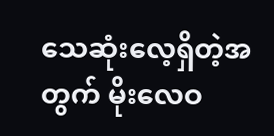သေဆုံးလေ့ရှိတဲ့အတွက် မိုးလေဝ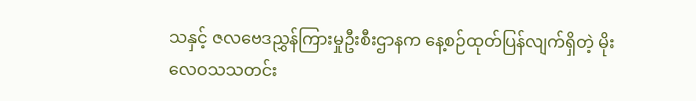သနှင့် ဇလဗေဒညွှန်ကြားမှုဦးစီးဌာနက နေ့စဉ်ထုတ်ပြန်လျက်ရှိတဲ့ မိုးလေဝသသတင်း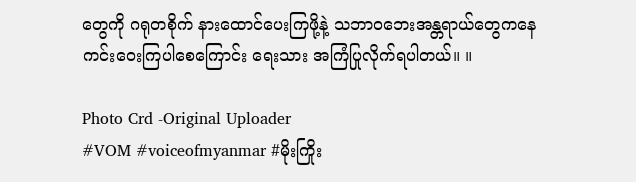တွေကို ဂရုတစိုက် နားထောင်ပေးကြဖို့နဲ့ သဘာဝဘေးအန္တရာယ်တွေကနေ ကင်းဝေးကြပါစေကြောင်း ရေးသား အကြံပြုလိုက်ရပါတယ်။ ။

Photo Crd -Original Uploader
#VOM #voiceofmyanmar #မိုးကြိုး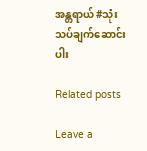အန္တရာယ် #သုံးသပ်ချက်ဆောင်းပါး

Related posts

Leave a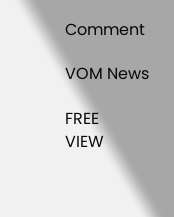Comment

VOM News

FREE
VIEW